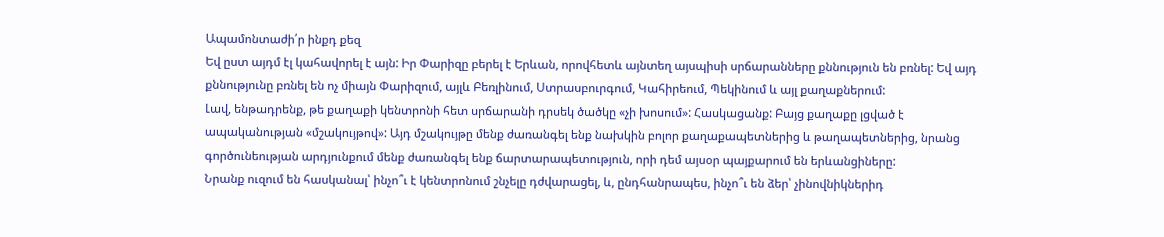Ապամոնտաժի՛ր ինքդ քեզ
Եվ ըստ այդմ էլ կահավորել է այն: Իր Փարիզը բերել է Երևան, որովհետև այնտեղ այսպիսի սրճարանները քննություն են բռնել: Եվ այդ քննությունը բռնել են ոչ միայն Փարիզում, այլև Բեռլինում, Ստրասբուրգում, Կահիրեում, Պեկինում և այլ քաղաքներում:
Լավ, ենթադրենք, թե քաղաքի կենտրոնի հետ սրճարանի դրսեկ ծածկը «չի խոսում»: Հասկացանք: Բայց քաղաքը լցված է ապականության «մշակույթով»: Այդ մշակույթը մենք ժառանգել ենք նախկին բոլոր քաղաքապետներից և թաղապետներից, նրանց գործունեության արդյունքում մենք ժառանգել ենք ճարտարապետություն, որի դեմ այսօր պայքարում են երևանցիները:
Նրանք ուզում են հասկանալ՝ ինչո՞ւ է կենտրոնում շնչելը դժվարացել, և, ընդհանրապես, ինչո՞ւ են ձեր՝ չինովնիկներիդ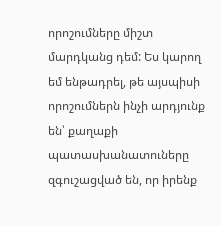որոշումները միշտ մարդկանց դեմ: Ես կարող եմ ենթադրել, թե այսպիսի որոշումներն ինչի արդյունք են՝ քաղաքի պատասխանատուները զգուշացված են, որ իրենք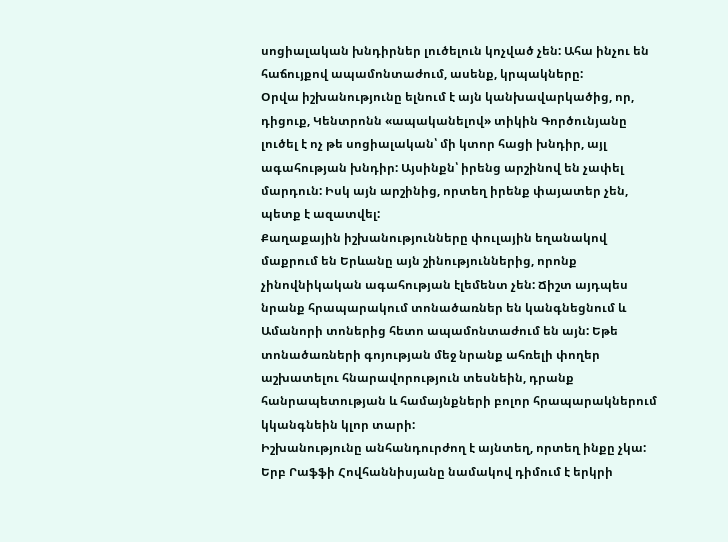սոցիալական խնդիրներ լուծելուն կոչված չեն: Ահա ինչու են հաճույքով ապամոնտաժում, ասենք, կրպակները:
Օրվա իշխանությունը ելնում է այն կանխավարկածից, որ, դիցուք, Կենտրոնն «ապականելով» տիկին Գործունյանը լուծել է ոչ թե սոցիալական՝ մի կտոր հացի խնդիր, այլ ագահության խնդիր: Այսինքն՝ իրենց արշինով են չափել մարդուն: Իսկ այն արշինից, որտեղ իրենք փայատեր չեն, պետք է ազատվել:
Քաղաքային իշխանությունները փուլային եղանակով մաքրում են Երևանը այն շինություններից, որոնք չինովնիկական ագահության էլեմենտ չեն: Ճիշտ այդպես նրանք հրապարակում տոնածառներ են կանգնեցնում և Ամանորի տոներից հետո ապամոնտաժում են այն: Եթե տոնածառների գոյության մեջ նրանք ահռելի փողեր աշխատելու հնարավորություն տեսնեին, դրանք հանրապետության և համայնքների բոլոր հրապարակներում կկանգնեին կլոր տարի:
Իշխանությունը անհանդուրժող է այնտեղ, որտեղ ինքը չկա: Երբ Րաֆֆի Հովհաննիսյանը նամակով դիմում է երկրի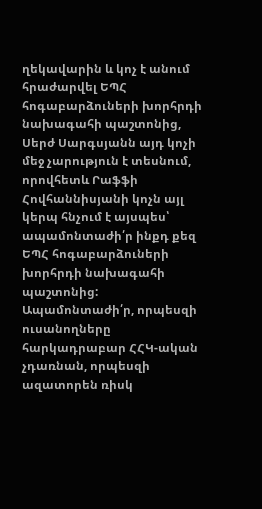ղեկավարին և կոչ է անում հրաժարվել ԵՊՀ հոգաբարձուների խորհրդի նախագահի պաշտոնից, Սերժ Սարգսյանն այդ կոչի մեջ չարություն է տեսնում, որովհետև Րաֆֆի Հովհաննիսյանի կոչն այլ կերպ հնչում է այսպես՝ ապամոնտաժի՛ր ինքդ քեզ ԵՊՀ հոգաբարձուների խորհրդի նախագահի պաշտոնից:
Ապամոնտաժի՛ր, որպեսզի ուսանողները հարկադրաբար ՀՀԿ-ական չդառնան, որպեսզի ազատորեն ռիսկ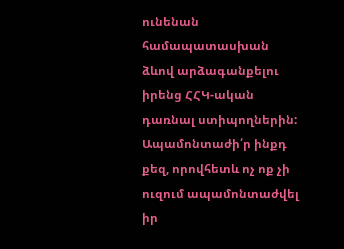ունենան համապատասխան ձևով արձագանքելու իրենց ՀՀԿ-ական դառնալ ստիպողներին: Ապամոնտաժի՛ր ինքդ քեզ, որովհետև ոչ ոք չի ուզում ապամոնտաժվել իր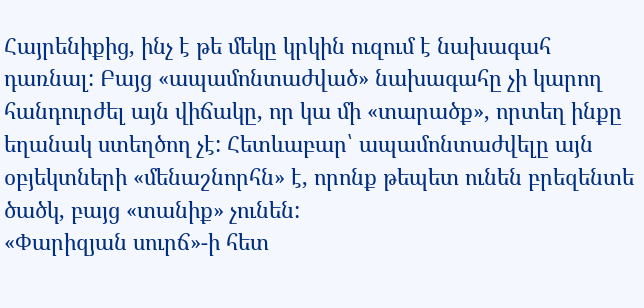Հայրենիքից, ինչ է թե մեկը կրկին ուզում է նախագահ դառնալ: Բայց «ապամոնտաժված» նախագահը չի կարող հանդուրժել այն վիճակը, որ կա մի «տարածք», որտեղ ինքը եղանակ ստեղծող չէ: Հետևաբար՝ ապամոնտաժվելը այն օբյեկտների «մենաշնորհն» է, որոնք թեպետ ունեն բրեզենտե ծածկ, բայց «տանիք» չունեն:
«Փարիզյան սուրճ»-ի հետ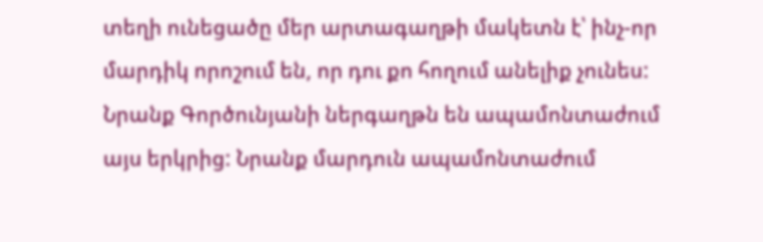տեղի ունեցածը մեր արտագաղթի մակետն է՝ ինչ-որ մարդիկ որոշում են, որ դու քո հողում անելիք չունես: Նրանք Գործունյանի ներգաղթն են ապամոնտաժում այս երկրից: Նրանք մարդուն ապամոնտաժում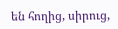են հողից, սիրուց,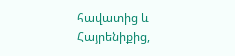հավատից և Հայրենիքից,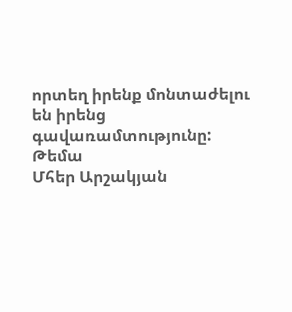որտեղ իրենք մոնտաժելու են իրենց գավառամտությունը:
Թեմա
Մհեր Արշակյան